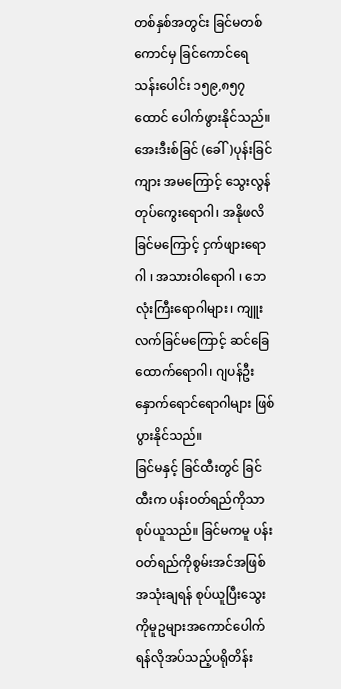တစ်နှစ်အတွင်း ခြင်မတစ်ကောင်မှ ခြင်ကောင်ရေ သန်းပေါင်း ၁၅၉,၈၅၇ထောင် ပေါက်ဖွားနိုင်သည်။ အေးဒီးစ်ခြင် (ခေါ်)ပုန်းခြင်ကျား အမကြောင့် သွေးလွန်တုပ်ကွေးရောဂါ၊ အနိုဖလိခြင်မကြောင့် ငှက်ဖျားရောဂါ ၊ အသားဝါရောဂါ ၊ ဘေလုံးကြီးရောဂါများ၊ ကျူးလက်ခြင်မကြောင့် ဆင်ခြေထောက်ရောဂါ၊ ဂျပန်ဦးနှောက်ရောင်ရောဂါများ ဖြစ်ပွားနိုင်သည်။
ခြင်မနှင့် ခြင်ထီးတွင် ခြင်ထီးက ပန်းဝတ်ရည်ကိုသာ စုပ်ယူသည်။ ခြင်မကမူ ပန်းဝတ်ရည်ကိုစွမ်းအင်အဖြစ် အသုံးချရန် စုပ်ယူပြီးသွေးကိုမူဥများအကောင်ပေါက်ရန်လိုအပ်သည့်ပရိုတိန်း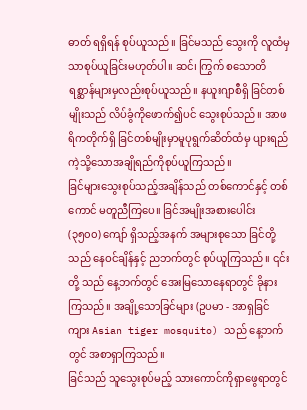ဓာတ် ရရှိရန် စုပ်ယူသည်။ ခြင်မသည် သွေးကို လူထံမှသာစုပ်ယူခြင်းမဟုတ်ပါ။ ဆင်၊ ကြွက် စသောတိရစ္ဆာန်များမှလည်းစုပ်ယူသည်။ နယူးဂျာစီရှိ ခြင်တစ်မျိုးသည် လိပ်ခွံကိုဖောက်၍ပင် သွေးစုပ်သည်။ အာဖရိကတိုက်ရှိ ခြင်တစ်မျိုးမှာမူပုရွက်ဆိတ်ထံမှ ပျားရည်ကဲ့သို့သောအချိုရည်ကိုစုပ်ယူကြသည်။
ခြင်များသွေးစုပ်သည့်အချိန်သည် တစ်ကောင်နှင့် တစ်ကောင် မတူညီကြပေ။ ခြင်အမျိုးအစားပေါင်း (၃၅၀၀) ကျော် ရှိသည့်အနက် အများစုသော ခြင်တို့သည် နေဝင်ချိန်နှင့် ညဘက်တွင် စုပ်ယူကြသည်။ ၎င်းတို့ သည် နေ့ဘက်တွင် အေးမြသောနေရာတွင် ခိုနားကြသည်။ အချို့သောခြင်များ (ဥပမာ - အာရှခြင်ကျား Asian tiger mosquito) သည် နေ့ဘက်တွင် အစာရှာကြသည်။
ခြင်သည် သူသွေးစုပ်မည့် သားကောင်ကိုရှာဖွေရာတွင်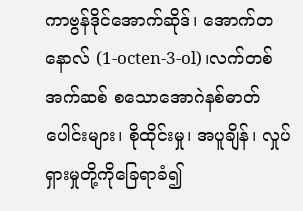ကာဗွန်ဒိုင်အောက်ဆိုဒ်၊ အောက်တနောလ် (1-octen-3-ol)၊လက်တစ်အက်ဆစ် စသောအောဂဲနစ်ဓာတ်ပေါင်းများ၊ စိုထိုင်းမှု၊ အပူချိန်၊ လှုပ်ရှားမှုတို့ကိုခြေရာခံ၍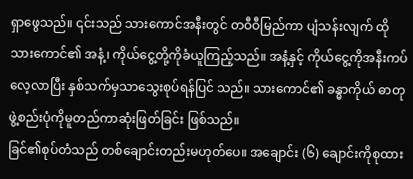ရှာဖွေသည်။ ၎င်းသည် သားကောင်အနီးတွင် တဝီဝီမြည်ကာ ပျံသန်းလျက် ထိုသားကောင်၏ အနံ့၊ ကိုယ်ငွေ့တို့ကိုခံယူကြည့်သည်။ အနံ့နှင့် ကိုယ်ငွေ့ကိုအနီးကပ်လေ့လာပြီး နှစ်သက်မှသာသွေးစုပ်ရန်ပြင် သည်။ သားကောင်၏ ခန္ဓာကိုယ် ဓာတုဖွဲ့စည်းပုံကိုမူတည်ကာဆုံးဖြတ်ခြင်း ဖြစ်သည်။
ခြင်၏စုပ်တံသည် တစ်ချောင်းတည်းမဟုတ်ပေ။ အချောင်း (၆) ချောင်းကိုစုထား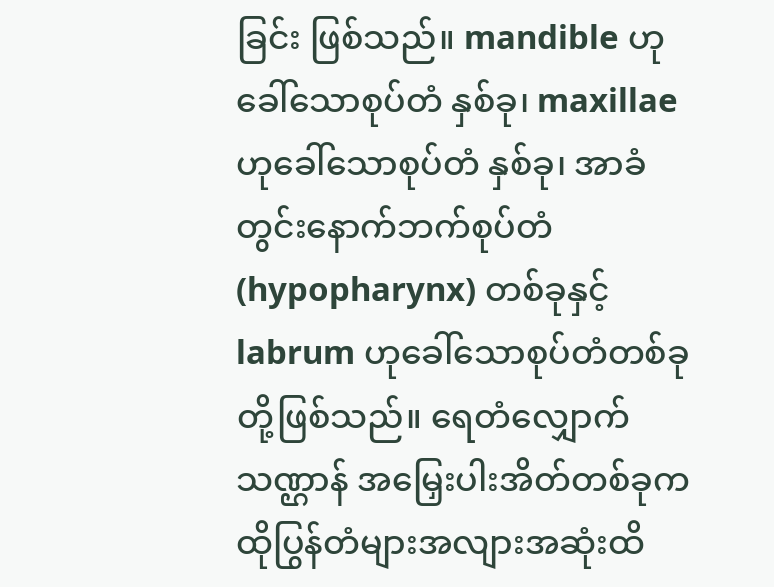ခြင်း ဖြစ်သည်။ mandible ဟုခေါ်သောစုပ်တံ နှစ်ခု၊ maxillae ဟုခေါ်သောစုပ်တံ နှစ်ခု၊ အာခံတွင်းနောက်ဘက်စုပ်တံ (hypopharynx) တစ်ခုနှင့် labrum ဟုခေါ်သောစုပ်တံတစ်ခုတို့ဖြစ်သည်။ ရေတံလျှောက်သဏ္ဌာန် အမြှေးပါးအိတ်တစ်ခုကထိုပြွန်တံများအလျားအဆုံးထိ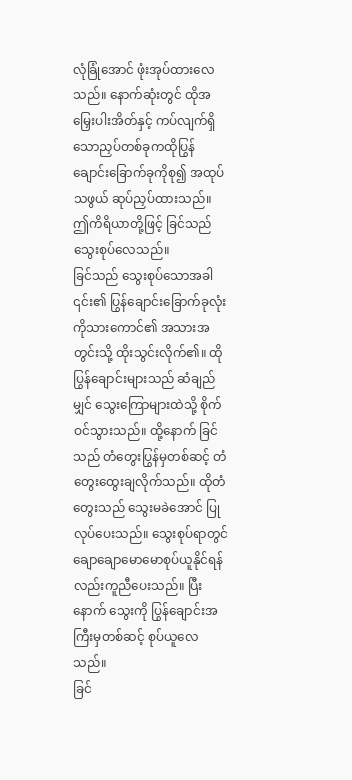လုံခြုံအောင် ဖုံးအုပ်ထားလေသည်။ နောက်ဆုံးတွင် ထိုအမြှေးပါးအိတ်နှင့် ကပ်လျက်ရှိသောညှပ်တစ်ခုကထိုပြွန်ချောင်းခြောက်ခုကိုစု၍ အထုပ်သဖွယ် ဆုပ်ညှပ်ထားသည်။ ဤကိရိယာတို့ဖြင့် ခြင်သည် သွေးစုပ်လေသည်။
ခြင်သည် သွေးစုပ်သောအခါ ၎င်း၏ ပြွန်ချောင်းခြောက်ခုလုံးကိုသားကောင်၏ အသားအတွင်းသို့ ထိုးသွင်းလိုက်၏။ ထိုပြွန်ချောင်းများသည် ဆံချည်မျှင် သွေးကြောများထဲသို့ စိုက်ဝင်သွားသည်။ ထို့နောက် ခြင်သည် တံတွေးပြွန်မှတစ်ဆင့် တံတွေးထွေးချလိုက်သည်။ ထိုတံတွေးသည် သွေးမခဲအောင် ပြုလုပ်ပေးသည်။ သွေးစုပ်ရာတွင် ချောချောမောမောစုပ်ယူနိုင်ရန်လည်းကူညီပေးသည်။ ပြီးနောက် သွေးကို ပြွန်ချောင်းအကြီးမှတစ်ဆင့် စုပ်ယူလေသည်။
ခြင်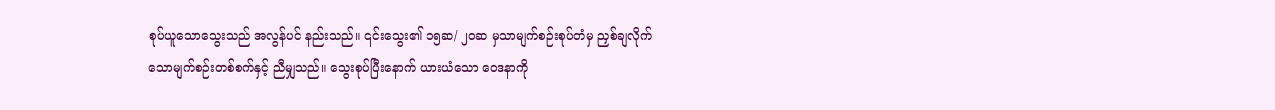စုပ်ယူသောသွေးသည် အလွန်ပင် နည်းသည်။ ၎င်းသွေး၏ ၁၅ဆ/ ၂၀ဆ မှသာမျက်စဉ်းစုပ်တံမှ ညှစ်ချလိုက်သောမျက်စဉ်းတစ်စက်နှင့် ညီမျှသည်။ သွေးစုပ်ပြီးနောက် ယားယံသော ဝေဒနာကို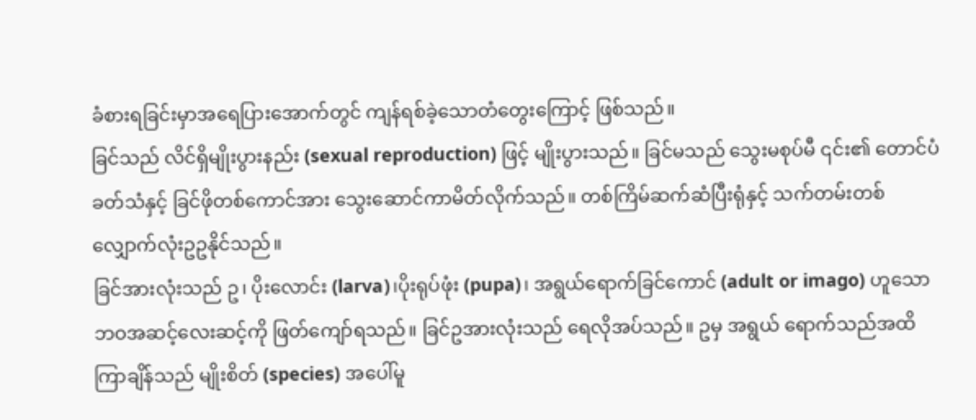ခံစားရခြင်းမှာအရေပြားအောက်တွင် ကျန်ရစ်ခဲ့သောတံတွေးကြောင့် ဖြစ်သည်။
ခြင်သည် လိင်ရှိမျိုးပွားနည်း (sexual reproduction) ဖြင့် မျိုးပွားသည်။ ခြင်မသည် သွေးမစုပ်မီ ၎င်း၏ တောင်ပံခတ်သံနှင့် ခြင်ဖိုတစ်ကောင်အား သွေးဆောင်ကာမိတ်လိုက်သည်။ တစ်ကြိမ်ဆက်ဆံပြီးရုံနှင့် သက်တမ်းတစ်လျှောက်လုံးဥဥနိုင်သည်။
ခြင်အားလုံးသည် ဥ၊ ပိုးလောင်း (larva)၊ပိုးရုပ်ဖုံး (pupa)၊ အရွယ်ရောက်ခြင်ကောင် (adult or imago) ဟူသော ဘဝအဆင့်လေးဆင့်ကို ဖြတ်ကျော်ရသည်။ ခြင်ဥအားလုံးသည် ရေလိုအပ်သည်။ ဥမှ အရွယ် ရောက်သည်အထိ ကြာချိန်သည် မျိုးစိတ် (species) အပေါ်မူ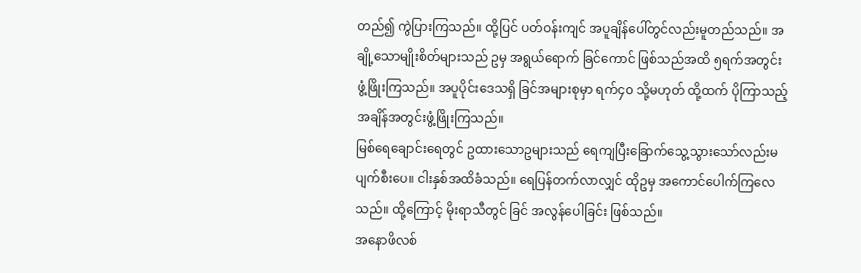တည်၍ ကွဲပြားကြသည်။ ထို့ပြင် ပတ်ဝန်းကျင် အပူချိန်ပေါ်တွင်လည်းမူတည်သည်။ အချို့သောမျိုးစိတ်များသည် ဥမှ အရွယ်ရောက် ခြင်ကောင် ဖြစ်သည်အထိ ၅ရက်အတွင်း ဖွံ့ဖြိုးကြသည်။ အပူပိုင်းဒေသရှိ ခြင်အများစုမှာ ရက်၄၀ သို့မဟုတ် ထို့ထက် ပိုကြာသည့် အချိန်အတွင်းဖွံ့ဖြိုးကြသည်။
မြစ်ရေချောင်းရေတွင် ဥထားသောဥများသည် ရေကျပြီးခြောက်သွေ့သွားသော်လည်းမပျက်စီးပေ။ ငါးနှစ်အထိခံသည်။ ရေပြန်တက်လာလျှင် ထိုဥမှ အကောင်ပေါက်ကြလေသည်။ ထို့ကြောင့် မိုးရာသီတွင် ခြင် အလွန်ပေါခြင်း ဖြစ်သည်။
အနောဖိလစ်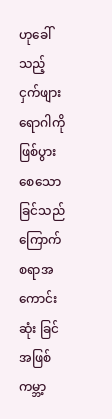ဟုခေါ်သည့် ငှက်ဖျားရောဂါကို ဖြစ်ပွားစေသော ခြင်သည် ကြောက်စရာအကောင်းဆုံး ခြင်အဖြစ် ကမ္ဘာ့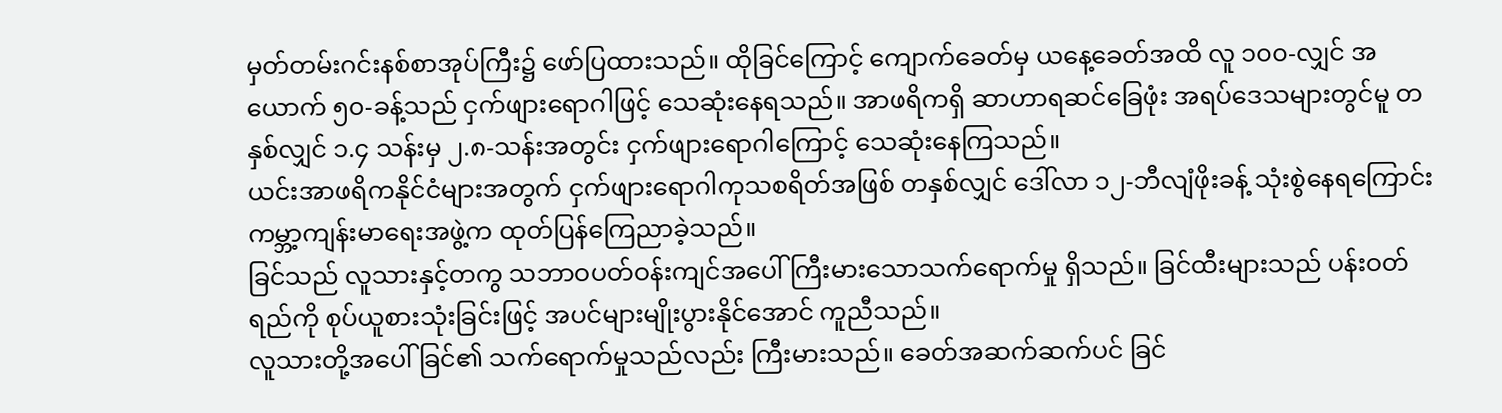မှတ်တမ်းဂင်းနစ်စာအုပ်ကြီး၌ ဖော်ပြထားသည်။ ထိုခြင်ကြောင့် ကျောက်ခေတ်မှ ယနေ့ခေတ်အထိ လူ ၁၀၀-လျှင် အယောက် ၅၀-ခန့်သည် ငှက်ဖျားရောဂါဖြင့် သေဆုံးနေရသည်။ အာဖရိကရှိ ဆာဟာရဆင်ခြေဖုံး အရပ်ဒေသများတွင်မူ တနှစ်လျှင် ၁.၄ သန်းမှ ၂.၈-သန်းအတွင်း ငှက်ဖျားရောဂါကြောင့် သေဆုံးနေကြသည်။
ယင်းအာဖရိကနိုင်ငံများအတွက် ငှက်ဖျားရောဂါကုသစရိတ်အဖြစ် တနှစ်လျှင် ဒေါ်လာ ၁၂-ဘီလျံဖိုးခန့် သုံးစွဲနေရကြောင်း ကမ္ဘာ့ကျန်းမာရေးအဖွဲ့က ထုတ်ပြန်ကြေညာခဲ့သည်။
ခြင်သည် လူသားနှင့်တကွ သဘာဝပတ်ဝန်းကျင်အပေါ် ကြီးမားသောသက်ရောက်မှု ရှိသည်။ ခြင်ထီးများသည် ပန်းဝတ်ရည်ကို စုပ်ယူစားသုံးခြင်းဖြင့် အပင်များမျိုးပွားနိုင်အောင် ကူညီသည်။
လူသားတို့အပေါ် ခြင်၏ သက်ရောက်မှုသည်လည်း ကြီးမားသည်။ ခေတ်အဆက်ဆက်ပင် ခြင်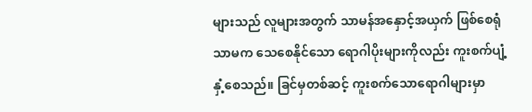များသည် လူများအတွက် သာမန်အနှောင့်အယှက် ဖြစ်စေရုံသာမက သေစေနိုင်သော ရောဂါပိုးများကိုလည်း ကူးစက်ပျံ့နှံ့စေသည်။ ခြင်မှတစ်ဆင့် ကူးစက်သောရောဂါများမှာ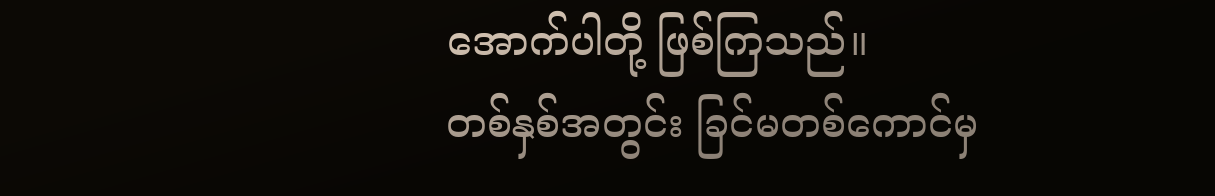အောက်ပါတို့ ဖြစ်ကြသည်။
တစ်နှစ်အတွင်း ခြင်မတစ်ကောင်မှ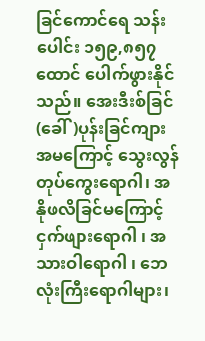ခြင်ကောင်ရေ သန်းပေါင်း ၁၅၉,၈၅၇ထောင် ပေါက်ဖွားနိုင်သည်။ အေးဒီးစ်ခြင် (ခေါ်)ပုန်းခြင်ကျား အမကြောင့် သွေးလွန်တုပ်ကွေးရောဂါ၊ အနိုဖလိခြင်မကြောင့် ငှက်ဖျားရောဂါ ၊ အသားဝါရောဂါ ၊ ဘေလုံးကြီးရောဂါများ၊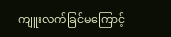ကျူးလက်ခြင်မကြောင့်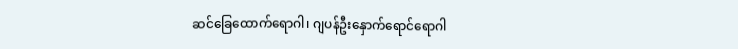ဆင်ခြေထောက်ရောဂါ၊ ဂျပန်ဦးနှောက်ရောင်ရောဂါ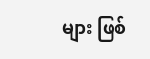များ ဖြစ်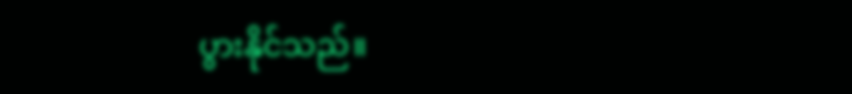ပွားနိုင်သည်။